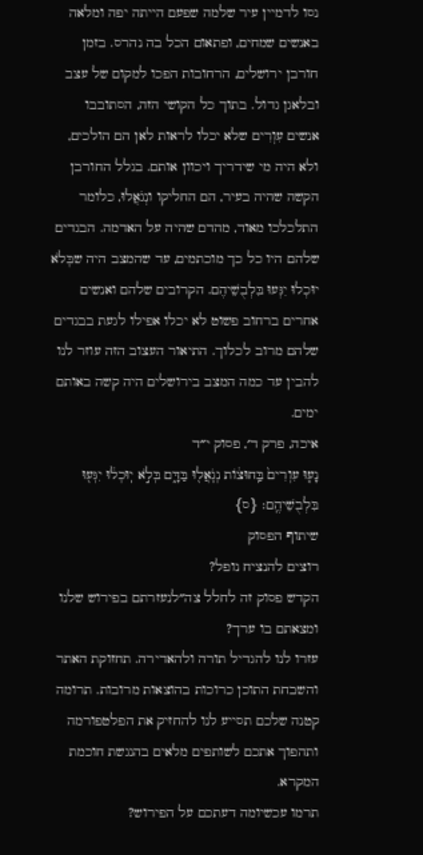נסו לדמיין עיר שלמה שפעם הייתה יפה ומלאה באנשים שמחים, ופתאום הכל בה נהרס. בזמן חורבן ירושלים, הרחובות הפכו למקום של עצב ובלאגן גדול. בתוך כל הקושי הזה, הסתובבו אנשים עִוְרִים שלא יכלו לראות לאן הם הולכים, ולא היה מי שידריך ויכוון אותם. בגלל החורבן הקשה שהיה בעיר, הם החליקו ונְגֹאֲלוּ, כלומר התלכלכו מאוד, מהדם שהיה על האדמה. הבגדים שלהם היו כל כך מוכתמים, עד שהמצב היה שבְּלֹא יוּכְלוּ יִגְּעוּ בִּלְבֻשֵׁיהֶם. הקרובים שלהם ואנשים אחרים ברחוב פשוט לא יכלו אפילו לגעת בבגדים שלהם מרוב לכלוך. התיאור העצוב הזה עוזר לנו להבין עד כמה המצב בירושלים היה קשה באותם ימים.
איכה, פרק ד׳, פסוק י״ד
נָע֤וּ עִוְרִים֙ בַּֽחוּצ֔וֹת נְגֹֽאֲל֖וּ בַּדָּ֑ם בְּלֹ֣א יֽוּכְל֔וּ יִגְּע֖וּ בִּלְבֻשֵׁיהֶֽם׃ {ס}
שיתוף הפסוק
רוצים להנציח נופל?
הקדש פסוק זה לחלל צה״לנעזרתם בפירוש שלנו ומצאתם בו ערך?
עזרו לנו להגדיל תורה ולהאדירה. תחזוקת האתר והשבחת התוכן כרוכות בהוצאות מרובות. תרומה קטנה שלכם תסייע לנו להחזיק את הפלטפורמה ותהפוך אתכם לשותפים מלאים בהנגשת חוכמת המקרא.
תרמו עכשיומה דעתכם על הפירוש?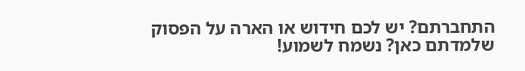התחברתם? יש לכם חידוש או הארה על הפסוק שלמדתם כאן? נשמח לשמוע!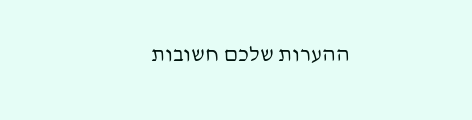ההערות שלכם חשובות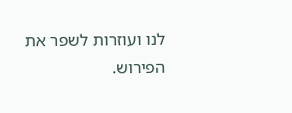לנו ועוזרות לשפר את הפירוש.